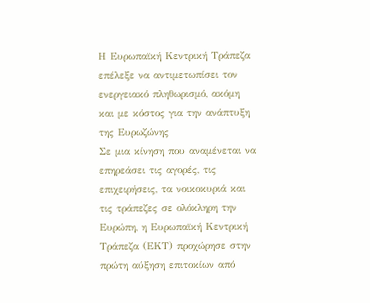Η Ευρωπαϊκή Κεντρική Τράπεζα επέλεξε να αντιμετωπίσει τον ενεργειακό πληθωρισμό, ακόμη και με κόστος για την ανάπτυξη της Ευρωζώνης
Σε μια κίνηση που αναμένεται να επηρεάσει τις αγορές, τις επιχειρήσεις, τα νοικοκυριά και τις τράπεζες σε ολόκληρη την Ευρώπη, η Ευρωπαϊκή Κεντρική Τράπεζα (ΕΚΤ) προχώρησε στην πρώτη αύξηση επιτοκίων από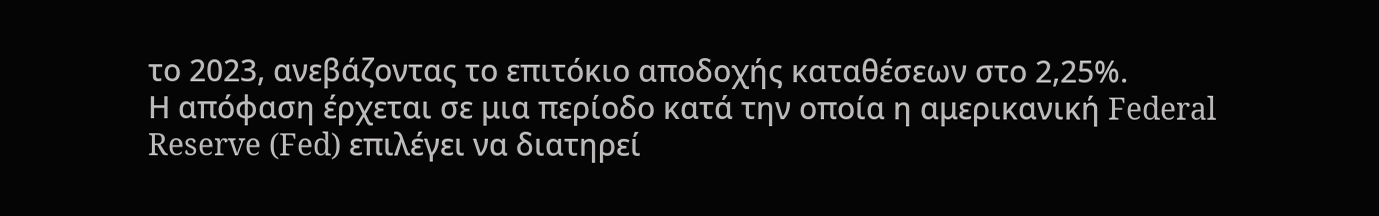το 2023, ανεβάζοντας το επιτόκιο αποδοχής καταθέσεων στο 2,25%.
Η απόφαση έρχεται σε μια περίοδο κατά την οποία η αμερικανική Federal Reserve (Fed) επιλέγει να διατηρεί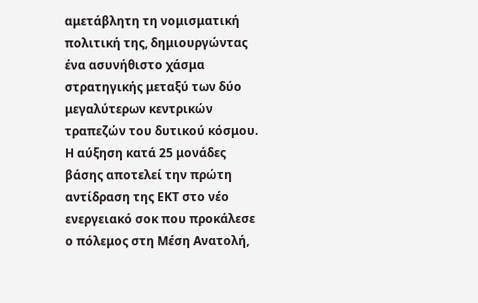αμετάβλητη τη νομισματική πολιτική της, δημιουργώντας ένα ασυνήθιστο χάσμα στρατηγικής μεταξύ των δύο μεγαλύτερων κεντρικών τραπεζών του δυτικού κόσμου.
Η αύξηση κατά 25 μονάδες βάσης αποτελεί την πρώτη αντίδραση της ΕΚΤ στο νέο ενεργειακό σοκ που προκάλεσε ο πόλεμος στη Μέση Ανατολή,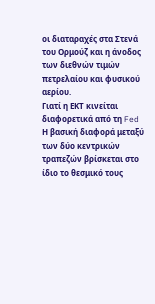οι διαταραχές στα Στενά του Ορμούζ και η άνοδος των διεθνών τιμών πετρελαίου και φυσικού αερίου.
Γιατί η ΕΚΤ κινείται διαφορετικά από τη Fed
Η βασική διαφορά μεταξύ των δύο κεντρικών τραπεζών βρίσκεται στο ίδιο το θεσμικό τους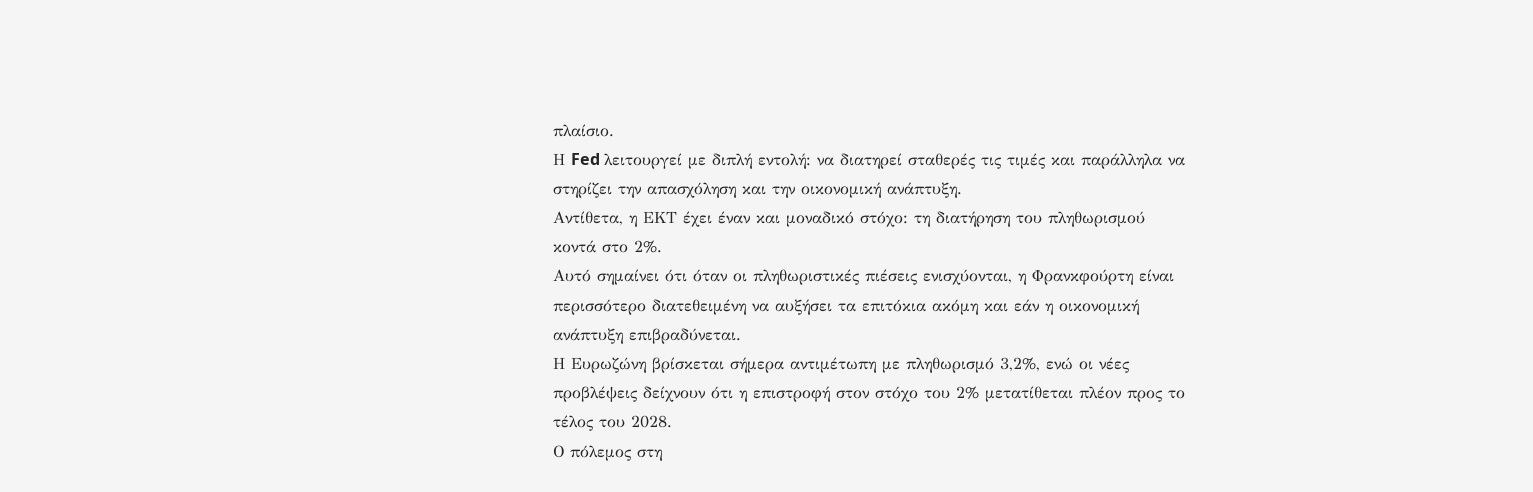πλαίσιο.
Η Fed λειτουργεί με διπλή εντολή: να διατηρεί σταθερές τις τιμές και παράλληλα να στηρίζει την απασχόληση και την οικονομική ανάπτυξη.
Αντίθετα, η ΕΚΤ έχει έναν και μοναδικό στόχο: τη διατήρηση του πληθωρισμού κοντά στο 2%.
Αυτό σημαίνει ότι όταν οι πληθωριστικές πιέσεις ενισχύονται, η Φρανκφούρτη είναι περισσότερο διατεθειμένη να αυξήσει τα επιτόκια ακόμη και εάν η οικονομική ανάπτυξη επιβραδύνεται.
Η Ευρωζώνη βρίσκεται σήμερα αντιμέτωπη με πληθωρισμό 3,2%, ενώ οι νέες προβλέψεις δείχνουν ότι η επιστροφή στον στόχο του 2% μετατίθεται πλέον προς το τέλος του 2028.
Ο πόλεμος στη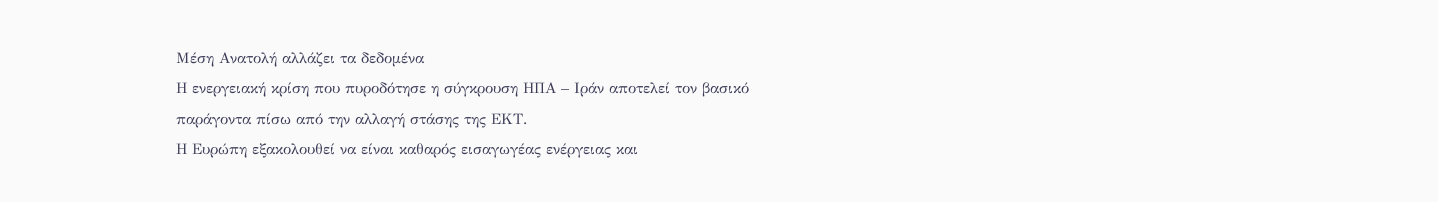Μέση Ανατολή αλλάζει τα δεδομένα
Η ενεργειακή κρίση που πυροδότησε η σύγκρουση ΗΠΑ – Ιράν αποτελεί τον βασικό παράγοντα πίσω από την αλλαγή στάσης της ΕΚΤ.
Η Ευρώπη εξακολουθεί να είναι καθαρός εισαγωγέας ενέργειας και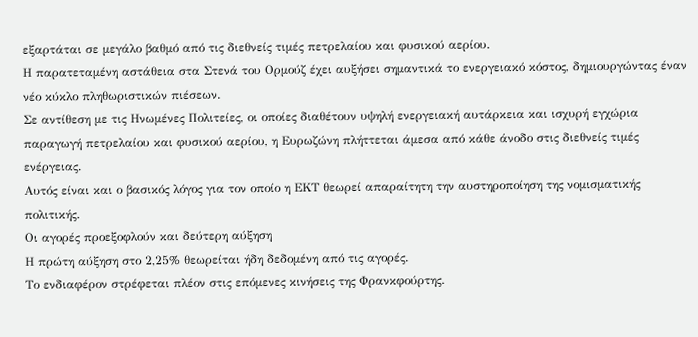εξαρτάται σε μεγάλο βαθμό από τις διεθνείς τιμές πετρελαίου και φυσικού αερίου.
Η παρατεταμένη αστάθεια στα Στενά του Ορμούζ έχει αυξήσει σημαντικά το ενεργειακό κόστος, δημιουργώντας έναν νέο κύκλο πληθωριστικών πιέσεων.
Σε αντίθεση με τις Ηνωμένες Πολιτείες, οι οποίες διαθέτουν υψηλή ενεργειακή αυτάρκεια και ισχυρή εγχώρια παραγωγή πετρελαίου και φυσικού αερίου, η Ευρωζώνη πλήττεται άμεσα από κάθε άνοδο στις διεθνείς τιμές ενέργειας.
Αυτός είναι και ο βασικός λόγος για τον οποίο η ΕΚΤ θεωρεί απαραίτητη την αυστηροποίηση της νομισματικής πολιτικής.
Οι αγορές προεξοφλούν και δεύτερη αύξηση
Η πρώτη αύξηση στο 2,25% θεωρείται ήδη δεδομένη από τις αγορές.
Το ενδιαφέρον στρέφεται πλέον στις επόμενες κινήσεις της Φρανκφούρτης.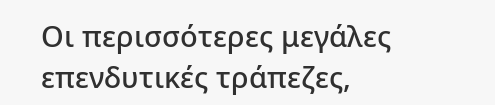Οι περισσότερες μεγάλες επενδυτικές τράπεζες,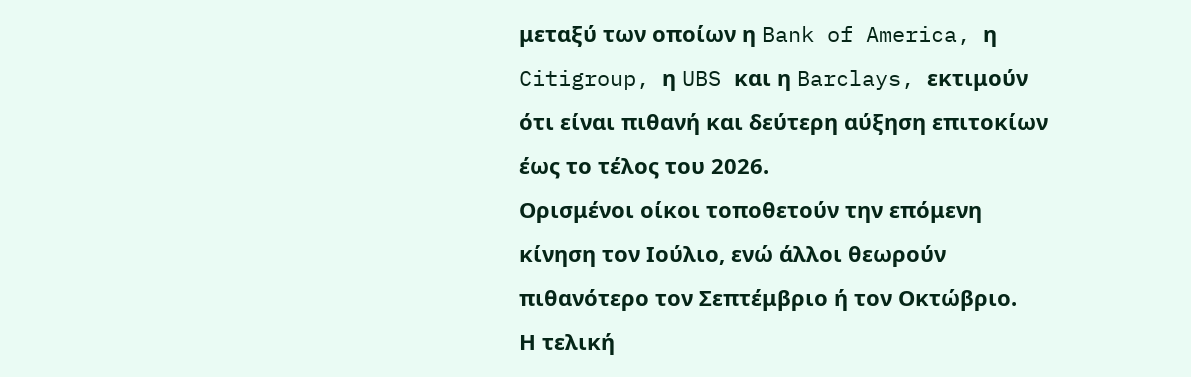μεταξύ των οποίων η Bank of America, η Citigroup, η UBS και η Barclays, εκτιμούν ότι είναι πιθανή και δεύτερη αύξηση επιτοκίων έως το τέλος του 2026.
Ορισμένοι οίκοι τοποθετούν την επόμενη κίνηση τον Ιούλιο, ενώ άλλοι θεωρούν πιθανότερο τον Σεπτέμβριο ή τον Οκτώβριο.
Η τελική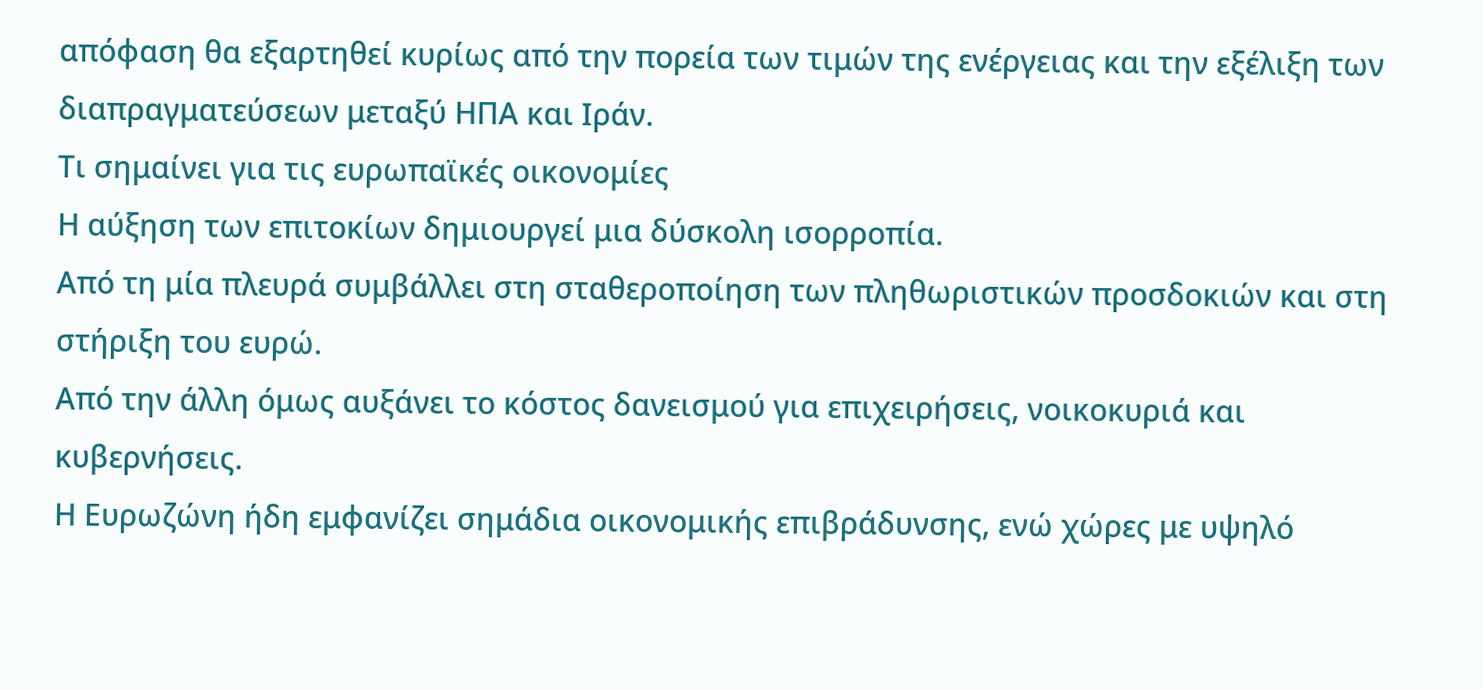απόφαση θα εξαρτηθεί κυρίως από την πορεία των τιμών της ενέργειας και την εξέλιξη των διαπραγματεύσεων μεταξύ ΗΠΑ και Ιράν.
Τι σημαίνει για τις ευρωπαϊκές οικονομίες
Η αύξηση των επιτοκίων δημιουργεί μια δύσκολη ισορροπία.
Από τη μία πλευρά συμβάλλει στη σταθεροποίηση των πληθωριστικών προσδοκιών και στη στήριξη του ευρώ.
Από την άλλη όμως αυξάνει το κόστος δανεισμού για επιχειρήσεις, νοικοκυριά και κυβερνήσεις.
Η Ευρωζώνη ήδη εμφανίζει σημάδια οικονομικής επιβράδυνσης, ενώ χώρες με υψηλό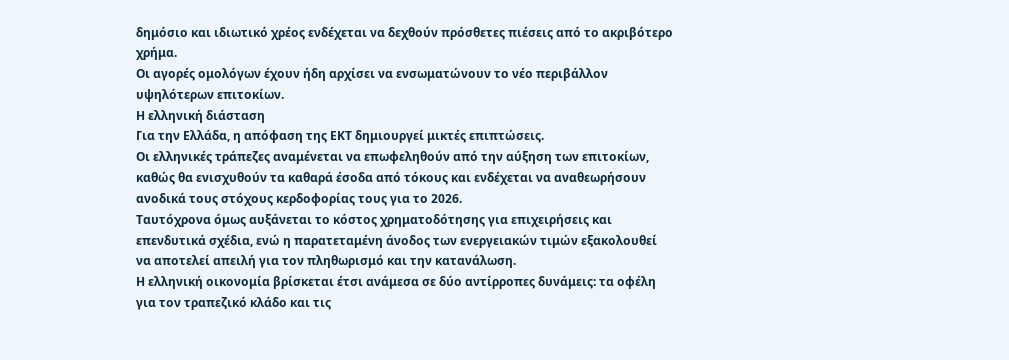δημόσιο και ιδιωτικό χρέος ενδέχεται να δεχθούν πρόσθετες πιέσεις από το ακριβότερο χρήμα.
Οι αγορές ομολόγων έχουν ήδη αρχίσει να ενσωματώνουν το νέο περιβάλλον υψηλότερων επιτοκίων.
Η ελληνική διάσταση
Για την Ελλάδα, η απόφαση της ΕΚΤ δημιουργεί μικτές επιπτώσεις.
Οι ελληνικές τράπεζες αναμένεται να επωφεληθούν από την αύξηση των επιτοκίων, καθώς θα ενισχυθούν τα καθαρά έσοδα από τόκους και ενδέχεται να αναθεωρήσουν ανοδικά τους στόχους κερδοφορίας τους για το 2026.
Ταυτόχρονα όμως αυξάνεται το κόστος χρηματοδότησης για επιχειρήσεις και επενδυτικά σχέδια, ενώ η παρατεταμένη άνοδος των ενεργειακών τιμών εξακολουθεί να αποτελεί απειλή για τον πληθωρισμό και την κατανάλωση.
Η ελληνική οικονομία βρίσκεται έτσι ανάμεσα σε δύο αντίρροπες δυνάμεις: τα οφέλη για τον τραπεζικό κλάδο και τις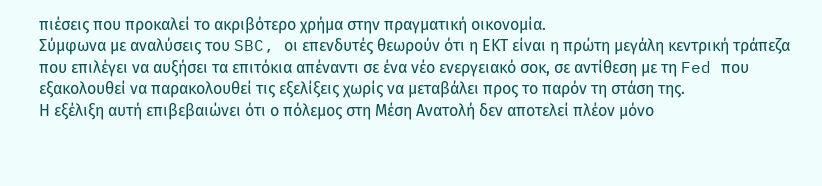πιέσεις που προκαλεί το ακριβότερο χρήμα στην πραγματική οικονομία.
Σύμφωνα με αναλύσεις του SBC, οι επενδυτές θεωρούν ότι η ΕΚΤ είναι η πρώτη μεγάλη κεντρική τράπεζα που επιλέγει να αυξήσει τα επιτόκια απέναντι σε ένα νέο ενεργειακό σοκ, σε αντίθεση με τη Fed που εξακολουθεί να παρακολουθεί τις εξελίξεις χωρίς να μεταβάλει προς το παρόν τη στάση της.
Η εξέλιξη αυτή επιβεβαιώνει ότι ο πόλεμος στη Μέση Ανατολή δεν αποτελεί πλέον μόνο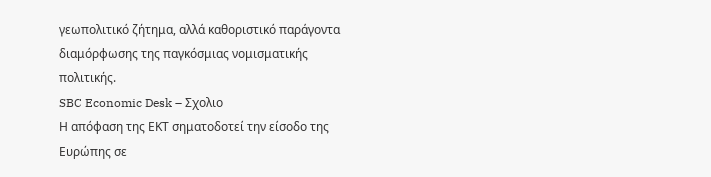γεωπολιτικό ζήτημα, αλλά καθοριστικό παράγοντα διαμόρφωσης της παγκόσμιας νομισματικής πολιτικής.
SBC Economic Desk – Σχολιο
Η απόφαση της ΕΚΤ σηματοδοτεί την είσοδο της Ευρώπης σε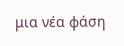μια νέα φάση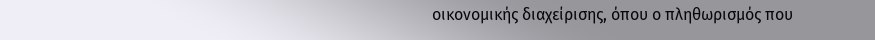οικονομικής διαχείρισης, όπου ο πληθωρισμός που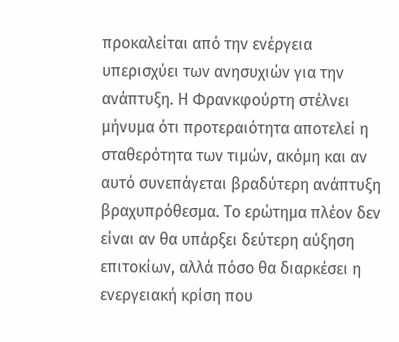προκαλείται από την ενέργεια υπερισχύει των ανησυχιών για την ανάπτυξη. Η Φρανκφούρτη στέλνει μήνυμα ότι προτεραιότητα αποτελεί η σταθερότητα των τιμών, ακόμη και αν αυτό συνεπάγεται βραδύτερη ανάπτυξη βραχυπρόθεσμα. Το ερώτημα πλέον δεν είναι αν θα υπάρξει δεύτερη αύξηση επιτοκίων, αλλά πόσο θα διαρκέσει η ενεργειακή κρίση που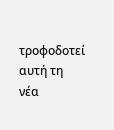τροφοδοτεί αυτή τη νέα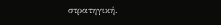στρατηγική.